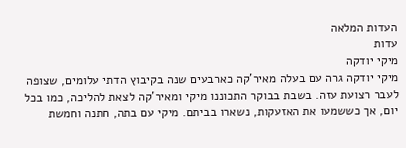העדות המלאה
עדות
מיקי יודקה
מיקי יודקה גרה עם בעלה מאיר'קה כארבעים שנה בקיבוץ הדתי עלומים, שצופה לעבר רצועת עזה. בשבת בבוקר התכוננו מיקי ומאיר'קה לצאת להליכה, כמו בכל יום, אך כששמעו את האזעקות, נשארו בביתם. מיקי עם בתה, חתנה וחמשת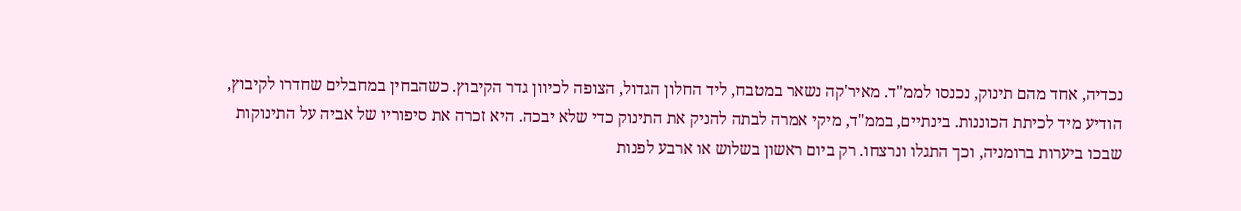נכדיה, אחד מהם תינוק, נכנסו לממ"ד. מאיר'קה נשאר במטבח, ליד החלון הגדול, הצופה לכיוון גדר הקיבוץ. כשהבחין במחבלים שחדרו לקיבוץ, הודיע מיד לכיתת הכוננות. בינתיים, בממ"ד, מיקי אמרה לבתה להניק את התינוק כדי שלא יבכה. היא זכרה את סיפוריו של אביה על התינוקות שבכו ביערות ברומניה, וכך התגלו ונרצחו. רק ביום ראשון בשלוש או ארבע לפנות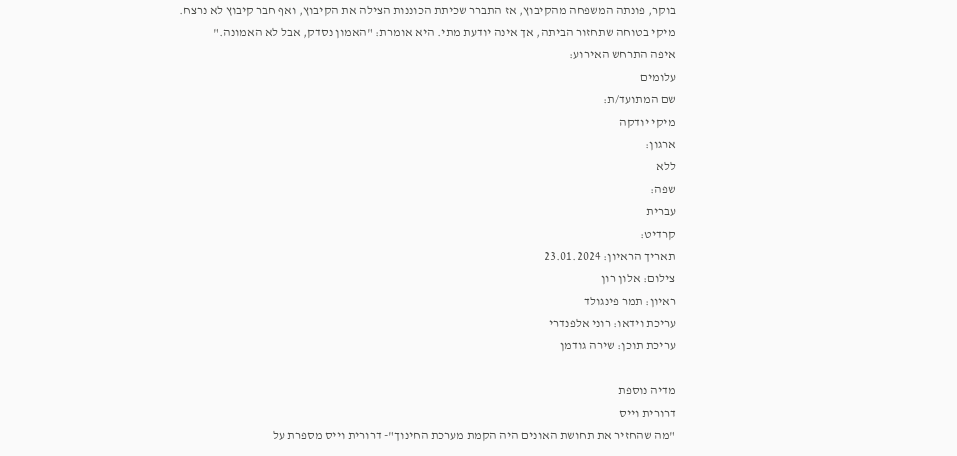בוקר, פונתה המשפחה מהקיבוץ, אז התברר שכיתת הכוננות הצילה את הקיבוץ, ואף חבר קיבוץ לא נרצח. מיקי בטוחה שתחזור הביתה, אך אינה יודעת מתי. היא אומרת: "האמון נסדק, אבל לא האמונה."
איפה התרחש האירוע:
עלומים
שם המתועד/ת:
מיקי יודקה
ארגון:
ללא
שפה:
עברית
קרדיט:
תאריך הראיון: 23.01.2024
צילום: אלון רון
ראיון: תמר פינגולד
עריכת וידאו: רוני אלפנדרי
עריכת תוכן: שירה גודמן

מדיה נוספת
דרורית וייס
"מה שהחזיר את תחושת האונים היה הקמת מערכת החינוך"- דרורית וייס מספרת על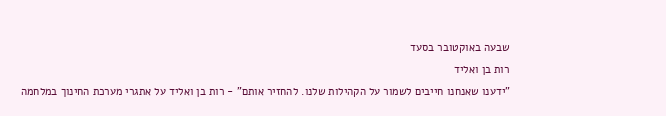שבעה באוקטובר בסעד
רות בן ואליד
"ידענו שאנחנו חייבים לשמור על הקהילות שלנו. להחזיר אותם" - רות בן ואליד על אתגרי מערכת החינוך במלחמה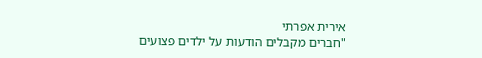אירית אפרתי
"חברים מקבלים הודעות על ילדים פצועים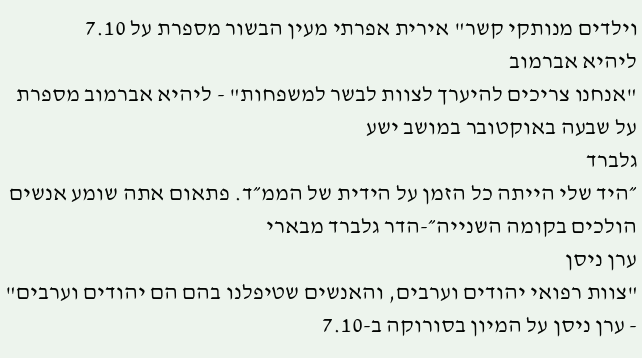וילדים מנותקי קשר" אירית אפרתי מעין הבשור מספרת על 7.10
ליהיא אברמוב
"אנחנו צריכים להיערך לצוות לבשר למשפחות" - ליהיא אברמוב מספרת על שבעה באוקטובר במושב ישע
גלברד
״היד שלי הייתה כל הזמן על הידית של הממ״ד. פתאום אתה שומע אנשים הולכים בקומה השנייה״-הדר גלברד מבארי
ערן ניסן
"צוות רפואי יהודים וערבים, והאנשים שטיפלנו בהם הם יהודים וערבים" - ערן ניסן על המיון בסורוקה ב-7.10